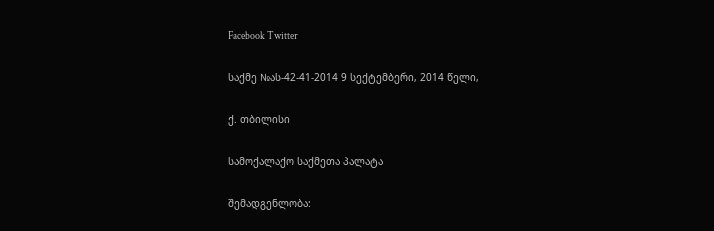Facebook Twitter

საქმე №ას-42-41-2014 9 სექტემბერი, 2014 წელი,

ქ. თბილისი

სამოქალაქო საქმეთა პალატა

შემადგენლობა: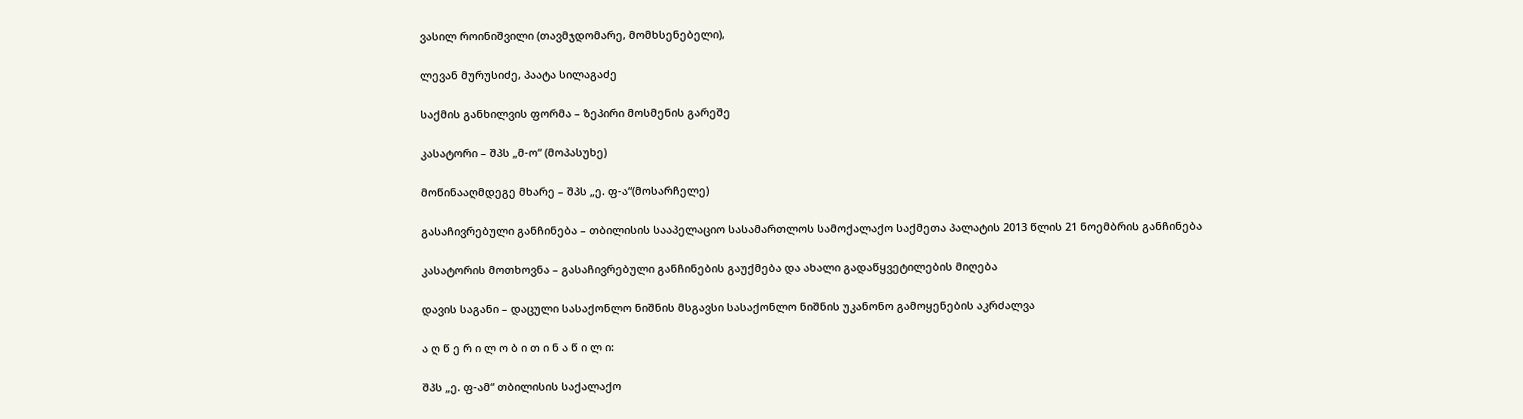ვასილ როინიშვილი (თავმჯდომარე, მომხსენებელი),

ლევან მურუსიძე, პაატა სილაგაძე

საქმის განხილვის ფორმა – ზეპირი მოსმენის გარეშე

კასატორი – შპს „მ-ო“ (მოპასუხე)

მოწინააღმდეგე მხარე – შპს „ე. ფ-ა“(მოსარჩელე)

გასაჩივრებული განჩინება – თბილისის სააპელაციო სასამართლოს სამოქალაქო საქმეთა პალატის 2013 წლის 21 ნოემბრის განჩინება

კასატორის მოთხოვნა – გასაჩივრებული განჩინების გაუქმება და ახალი გადაწყვეტილების მიღება

დავის საგანი – დაცული სასაქონლო ნიშნის მსგავსი სასაქონლო ნიშნის უკანონო გამოყენების აკრძალვა

ა ღ წ ე რ ი ლ ო ბ ი თ ი ნ ა წ ი ლ ი:

შპს „ე. ფ-ამ“ თბილისის საქალაქო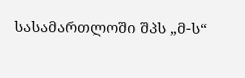სასამართლოში შპს „მ-ს“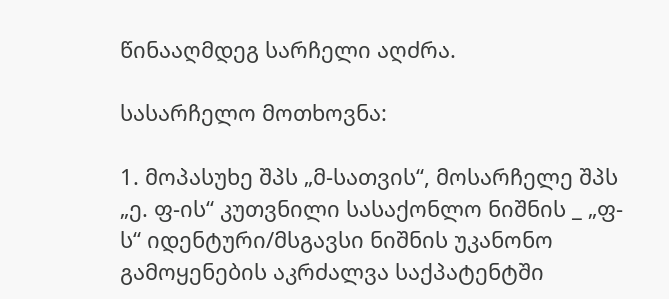წინააღმდეგ სარჩელი აღძრა.

სასარჩელო მოთხოვნა:

1. მოპასუხე შპს „მ-სათვის“, მოსარჩელე შპს „ე. ფ-ის“ კუთვნილი სასაქონლო ნიშნის _ „ფ-ს“ იდენტური/მსგავსი ნიშნის უკანონო გამოყენების აკრძალვა საქპატენტში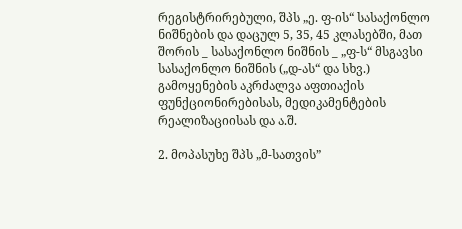რეგისტრირებული, შპს „ე. ფ-ის“ სასაქონლო ნიშნების და დაცულ 5, 35, 45 კლასებში, მათ შორის _ სასაქონლო ნიშნის _ „ფ-ს“ მსგავსი სასაქონლო ნიშნის („დ-ას“ და სხვ.) გამოყენების აკრძალვა აფთიაქის ფუნქციონირებისას, მედიკამენტების რეალიზაციისას და ა.შ.

2. მოპასუხე შპს „მ-სათვის”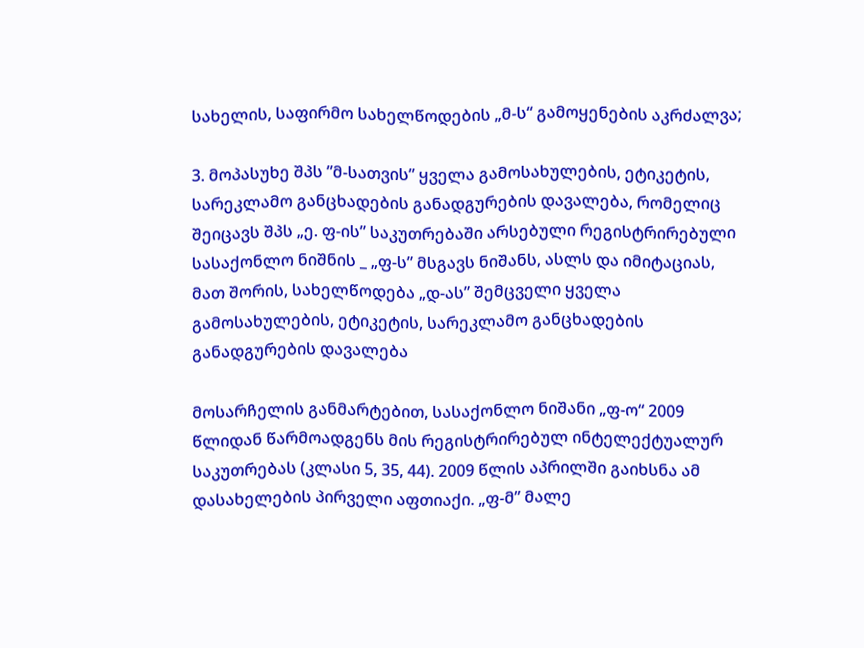სახელის, საფირმო სახელწოდების „მ-ს“ გამოყენების აკრძალვა;

3. მოპასუხე შპს ”მ-სათვის” ყველა გამოსახულების, ეტიკეტის, სარეკლამო განცხადების განადგურების დავალება, რომელიც შეიცავს შპს „ე. ფ-ის” საკუთრებაში არსებული რეგისტრირებული სასაქონლო ნიშნის _ „ფ-ს” მსგავს ნიშანს, ასლს და იმიტაციას, მათ შორის, სახელწოდება „დ-ას” შემცველი ყველა გამოსახულების, ეტიკეტის, სარეკლამო განცხადების განადგურების დავალება

მოსარჩელის განმარტებით, სასაქონლო ნიშანი „ფ-ო“ 2009 წლიდან წარმოადგენს მის რეგისტრირებულ ინტელექტუალურ საკუთრებას (კლასი 5, 35, 44). 2009 წლის აპრილში გაიხსნა ამ დასახელების პირველი აფთიაქი. „ფ-მ” მალე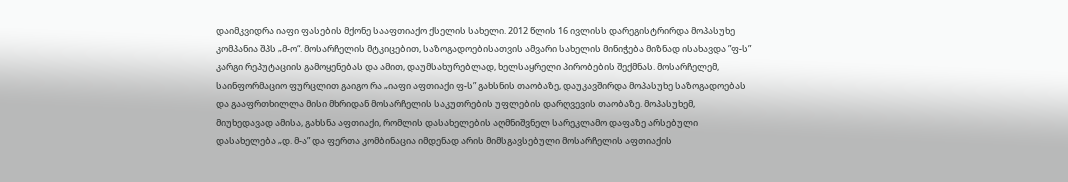დაიმკვიდრა იაფი ფასების მქონე სააფთიაქო ქსელის სახელი. 2012 წლის 16 ივლისს დარეგისტრირდა მოპასუხე კომპანია შპს „მ-ო“. მოსარჩელის მტკიცებით, საზოგადოებისათვის ამვარი სახელის მინიჭება მიზნად ისახავდა ”ფ-ს” კარგი რეპუტაციის გამოყენებას და ამით, დაუმსახურებლად, ხელსაყრელი პირობების შექმნას. მოსარჩელემ, საინფორმაციო ფურცლით გაიგო რა „იაფი აფთიაქი ფ-ს” გახსნის თაობაზე, დაუკავშირდა მოპასუხე საზოგადოებას და გააფრთხილლა მისი მხრიდან მოსარჩელის საკუთრების უფლების დარღვევის თაობაზე. მოპასუხემ, მიუხედავად ამისა, გახსნა აფთიაქი, რომლის დასახელების აღმნიშვნელ სარეკლამო დაფაზე არსებული დასახელება „დ. მ-ა” და ფერთა კომბინაცია იმდენად არის მიმსგავსებული მოსარჩელის აფთიაქის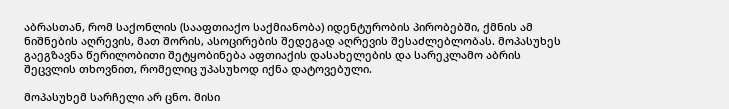აბრასთან, რომ საქონლის (სააფთიაქო საქმიანობა) იდენტურობის პირობებში, ქმნის ამ ნიშნების აღრევის, მათ შორის, ასოცირების შედეგად აღრევის შესაძლებლობას. მოპასუხეს გაეგზავნა წერილობითი შეტყობინება აფთიაქის დასახელების და სარეკლამო აბრის შეცვლის თხოვნით, რომელიც უპასუხოდ იქნა დატოვებული.

მოპასუხემ სარჩელი არ ცნო. მისი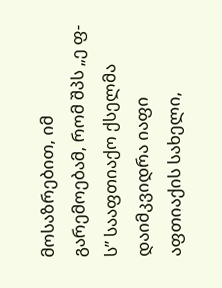მოსაზრებით, იმ გარემოებამ, რომ შპს „ე ფ-ს” სააფთიაქო ქსელმა დაიმკვიდრა იაფი აფთიაქის სახელი,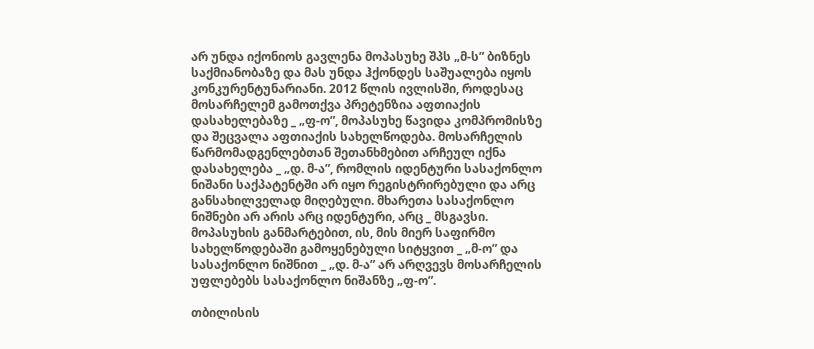არ უნდა იქონიოს გავლენა მოპასუხე შპს „მ-ს” ბიზნეს საქმიანობაზე და მას უნდა ჰქონდეს საშუალება იყოს კონკურენტუნარიანი. 2012 წლის ივლისში, როდესაც მოსარჩელემ გამოთქვა პრეტენზია აფთიაქის დასახელებაზე _ „ფ-ო”, მოპასუხე წავიდა კომპრომისზე და შეცვალა აფთიაქის სახელწოდება. მოსარჩელის წარმომადგენლებთან შეთანხმებით არჩეულ იქნა დასახელება _ „დ. მ-ა”, რომლის იდენტური სასაქონლო ნიშანი საქპატენტში არ იყო რეგისტრირებული და არც განსახილველად მიღებული. მხარეთა სასაქონლო ნიშნები არ არის არც იდენტური, არც _ მსგავსი. მოპასუხის განმარტებით, ის, მის მიერ საფირმო სახელწოდებაში გამოყენებული სიტყვით _ „მ-ო” და სასაქონლო ნიშნით _ „დ. მ-ა” არ არღვევს მოსარჩელის უფლებებს სასაქონლო ნიშანზე „ფ-ო”.

თბილისის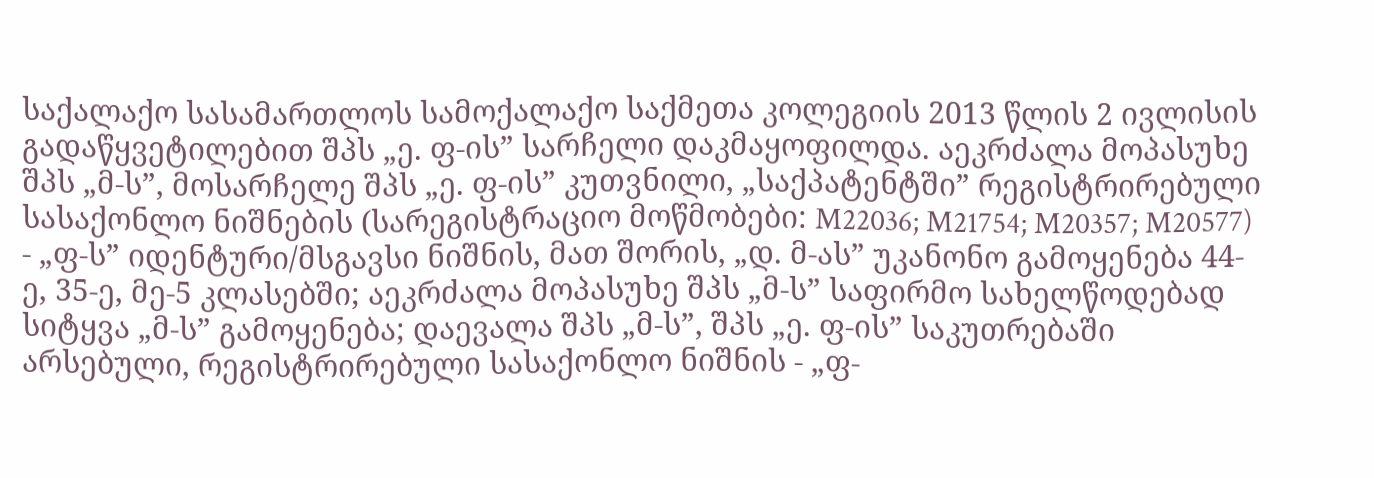საქალაქო სასამართლოს სამოქალაქო საქმეთა კოლეგიის 2013 წლის 2 ივლისის გადაწყვეტილებით შპს „ე. ფ-ის” სარჩელი დაკმაყოფილდა. აეკრძალა მოპასუხე შპს „მ-ს”, მოსარჩელე შპს „ე. ფ-ის” კუთვნილი, „საქპატენტში” რეგისტრირებული სასაქონლო ნიშნების (სარეგისტრაციო მოწმობები: M22036; M21754; M20357; M20577) - „ფ-ს” იდენტური/მსგავსი ნიშნის, მათ შორის, „დ. მ-ას” უკანონო გამოყენება 44-ე, 35-ე, მე-5 კლასებში; აეკრძალა მოპასუხე შპს „მ-ს” საფირმო სახელწოდებად სიტყვა „მ-ს” გამოყენება; დაევალა შპს „მ-ს”, შპს „ე. ფ-ის” საკუთრებაში არსებული, რეგისტრირებული სასაქონლო ნიშნის - „ფ-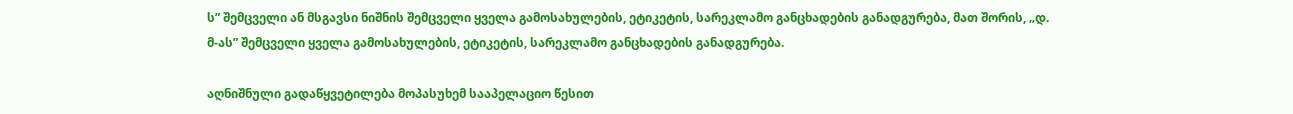ს” შემცველი ან მსგავსი ნიშნის შემცველი ყველა გამოსახულების, ეტიკეტის, სარეკლამო განცხადების განადგურება, მათ შორის, „დ. მ-ას” შემცველი ყველა გამოსახულების, ეტიკეტის, სარეკლამო განცხადების განადგურება.

აღნიშნული გადაწყვეტილება მოპასუხემ სააპელაციო წესით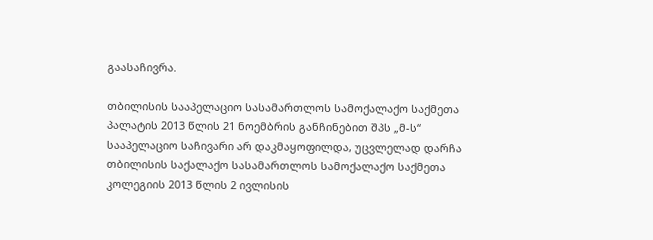გაასაჩივრა.

თბილისის სააპელაციო სასამართლოს სამოქალაქო საქმეთა პალატის 2013 წლის 21 ნოემბრის განჩინებით შპს „მ-ს“ სააპელაციო საჩივარი არ დაკმაყოფილდა, უცვლელად დარჩა თბილისის საქალაქო სასამართლოს სამოქალაქო საქმეთა კოლეგიის 2013 წლის 2 ივლისის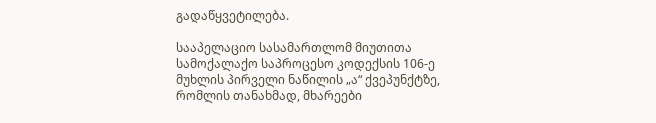გადაწყვეტილება.

სააპელაციო სასამართლომ მიუთითა სამოქალაქო საპროცესო კოდექსის 106-ე მუხლის პირველი ნაწილის „ა“ ქვეპუნქტზე, რომლის თანახმად, მხარეები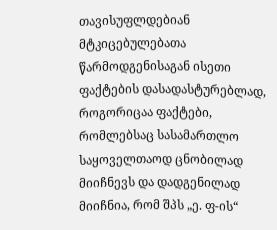თავისუფლდებიან მტკიცებულებათა წარმოდგენისაგან ისეთი ფაქტების დასადასტურებლად, როგორიცაა ფაქტები, რომლებსაც სასამართლო საყოველთაოდ ცნობილად მიიჩნევს და დადგენილად მიიჩნია, რომ შპს „ე. ფ-ის“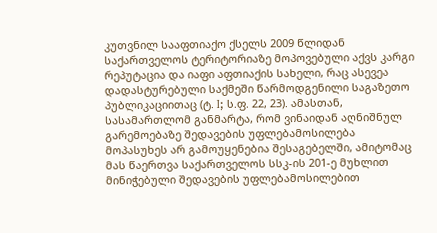კუთვნილ სააფთიაქო ქსელს 2009 წლიდან საქართველოს ტერიტორიაზე მოპოვებული აქვს კარგი რეპუტაცია და იაფი აფთიაქის სახელი, რაც ასევეა დადასტურებული საქმეში წარმოდგენილი საგაზეთო პუბლიკაციითაც (ტ. I; ს.ფ. 22, 23). ამასთან, სასამართლომ განმარტა, რომ ვინაიდან აღნიშნულ გარემოებაზე შედავების უფლებამოსილება მოპასუხეს არ გამოუყენებია შესაგებელში, ამიტომაც მას წაერთვა საქართველოს სსკ-ის 201-ე მუხლით მინიჭებული შედავების უფლებამოსილებით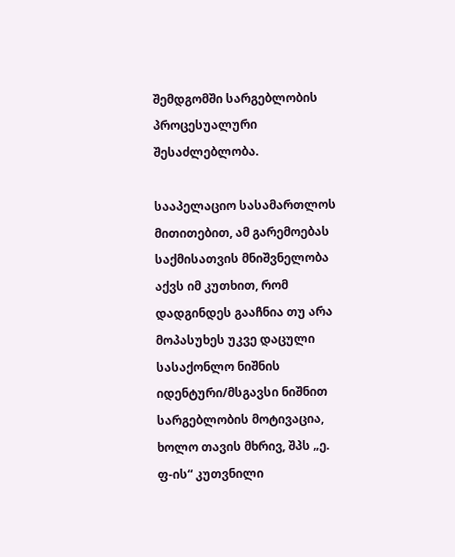შემდგომში სარგებლობის პროცესუალური შესაძლებლობა.

სააპელაციო სასამართლოს მითითებით, ამ გარემოებას საქმისათვის მნიშვნელობა აქვს იმ კუთხით, რომ დადგინდეს გააჩნია თუ არა მოპასუხეს უკვე დაცული სასაქონლო ნიშნის იდენტური/მსგავსი ნიშნით სარგებლობის მოტივაცია, ხოლო თავის მხრივ, შპს „ე. ფ-ის“ კუთვნილი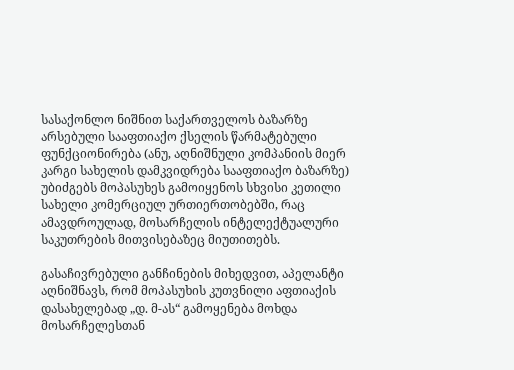სასაქონლო ნიშნით საქართველოს ბაზარზე არსებული სააფთიაქო ქსელის წარმატებული ფუნქციონირება (ანუ, აღნიშნული კომპანიის მიერ კარგი სახელის დამკვიდრება სააფთიაქო ბაზარზე) უბიძგებს მოპასუხეს გამოიყენოს სხვისი კეთილი სახელი კომერციულ ურთიერთობებში, რაც ამავდროულად, მოსარჩელის ინტელექტუალური საკუთრების მითვისებაზეც მიუთითებს.

გასაჩივრებული განჩინების მიხედვით, აპელანტი აღნიშნავს, რომ მოპასუხის კუთვნილი აფთიაქის დასახელებად „დ. მ-ას“ გამოყენება მოხდა მოსარჩელესთან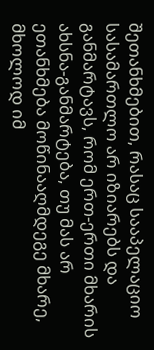შეთანხმებით, რასაც სააპელაციო სასამართლო არ იზიარებს და განმარტავს, რომ ერთ-ერთი მხარის ახსნა-განმარტება, თუ მას არ ეთანხმება მოწინააღმდეგე მხარე, მხოლოდ იმ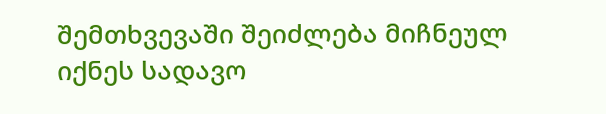შემთხვევაში შეიძლება მიჩნეულ იქნეს სადავო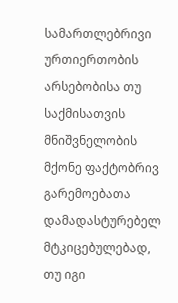სამართლებრივი ურთიერთობის არსებობისა თუ საქმისათვის მნიშვნელობის მქონე ფაქტობრივ გარემოებათა დამადასტურებელ მტკიცებულებად, თუ იგი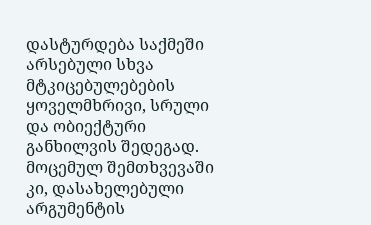დასტურდება საქმეში არსებული სხვა მტკიცებულებების ყოველმხრივი, სრული და ობიექტური განხილვის შედეგად. მოცემულ შემთხვევაში კი, დასახელებული არგუმენტის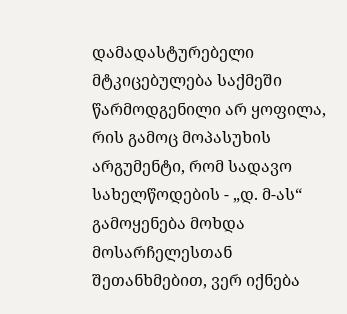დამადასტურებელი მტკიცებულება საქმეში წარმოდგენილი არ ყოფილა, რის გამოც მოპასუხის არგუმენტი, რომ სადავო სახელწოდების - „დ. მ-ას“ გამოყენება მოხდა მოსარჩელესთან შეთანხმებით, ვერ იქნება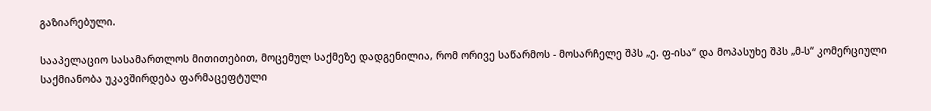გაზიარებული.

სააპელაციო სასამართლოს მითითებით, მოცემულ საქმეზე დადგენილია, რომ ორივე საწარმოს - მოსარჩელე შპს „ე. ფ-ისა“ და მოპასუხე შპს „მ-ს“ კომერციული საქმიანობა უკავშირდება ფარმაცეფტული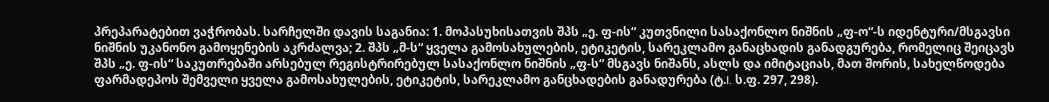პრეპარატებით ვაჭრობას. სარჩელში დავის საგანია: 1. მოპასუხისათვის შპს „ე. ფ-ის“ კუთვნილი სასაქონლო ნიშნის „ფ-ო“-ს იდენტური/მსგავსი ნიშნის უკანონო გამოყენების აკრძალვა; 2. შპს „მ-ს“ ყველა გამოსახულების, ეტიკეტის, სარეკლამო განაცხადის განადგურება, რომელიც შეიცავს შპს „ე. ფ-ის“ საკუთრებაში არსებულ რეგისტრირებულ სასაქონლო ნიშნის „ფ-ს“ მსგავს ნიშანს, ასლს და იმიტაციას, მათ შორის, სახელწოდება ფარმადეპოს შემველი ყველა გამოსახულების, ეტიკეტის, სარეკლამო განცხადების განადურება (ტ.I. ს.ფ. 297, 298).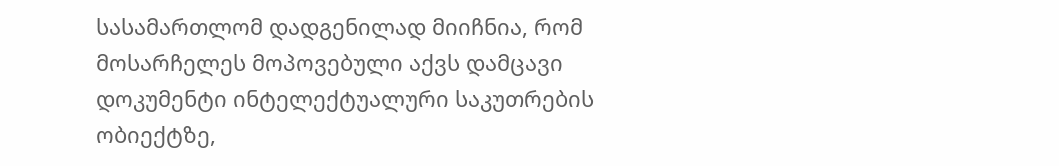სასამართლომ დადგენილად მიიჩნია, რომ მოსარჩელეს მოპოვებული აქვს დამცავი დოკუმენტი ინტელექტუალური საკუთრების ობიექტზე,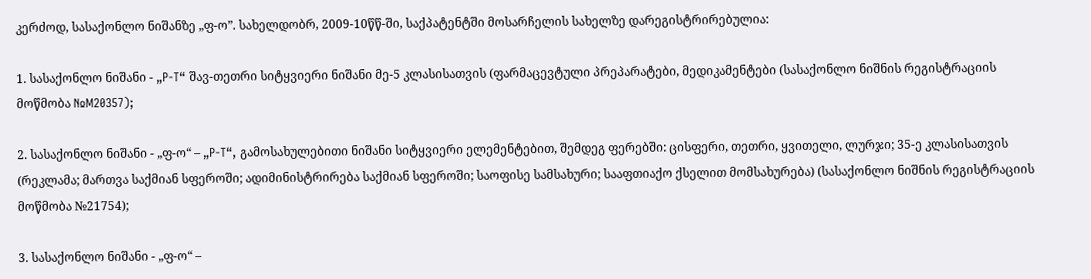კერძოდ, სასაქონლო ნიშანზე „ფ-ო”. სახელდობრ, 2009-10წწ-ში, საქპატენტში მოსარჩელის სახელზე დარეგისტრირებულია:

1. სასაქონლო ნიშანი - „P-T“ შავ-თეთრი სიტყვიერი ნიშანი მე-5 კლასისათვის (ფარმაცევტული პრეპარატები, მედიკამენტები (სასაქონლო ნიშნის რეგისტრაციის მოწმობა №M20357);

2. სასაქონლო ნიშანი - „ფ-ო“ – „P-T“, გამოსახულებითი ნიშანი სიტყვიერი ელემენტებით, შემდეგ ფერებში: ცისფერი, თეთრი, ყვითელი, ლურჯი; 35-ე კლასისათვის (რეკლამა; მართვა საქმიან სფეროში; ადიმინისტრირება საქმიან სფეროში; საოფისე სამსახური; სააფთიაქო ქსელით მომსახურება) (სასაქონლო ნიშნის რეგისტრაციის მოწმობა №21754);

3. სასაქონლო ნიშანი - „ფ-ო“ –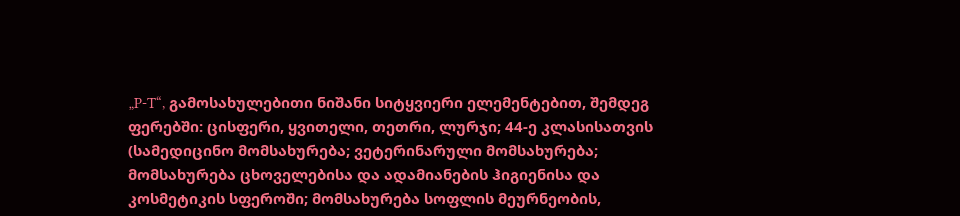„P-T“, გამოსახულებითი ნიშანი სიტყვიერი ელემენტებით, შემდეგ ფერებში: ცისფერი, ყვითელი, თეთრი, ლურჯი; 44-ე კლასისათვის (სამედიცინო მომსახურება; ვეტერინარული მომსახურება; მომსახურება ცხოველებისა და ადამიანების ჰიგიენისა და კოსმეტიკის სფეროში; მომსახურება სოფლის მეურნეობის,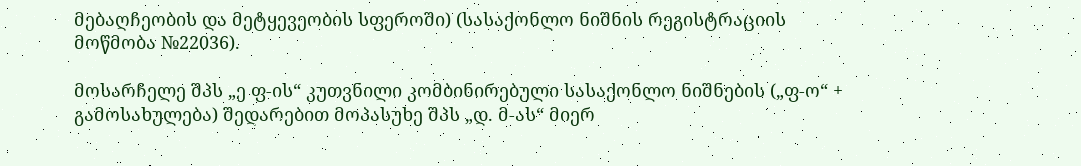მებაღჩეობის და მეტყევეობის სფეროში) (სასაქონლო ნიშნის რეგისტრაციის მოწმობა №22036).

მოსარჩელე შპს „ე ფ-ის“ კუთვნილი კომბინირებული სასაქონლო ნიშნების („ფ-ო“ + გამოსახულება) შედარებით მოპასუხე შპს „დ. მ-ას“ მიერ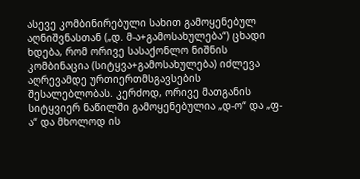ასევე კომბინირებული სახით გამოყენებულ აღნიშვნასთან („დ. მ-ა+გამოსახულება“) ცხადი ხდება, რომ ორივე სასაქონლო ნიშნის კომბინაცია (სიტყვა+გამოსახულება) იძლევა აღრევამდე ურთიერთმსგავსების შესალებლობას. კერძოდ, ორივე მათგანის სიტყვიერ ნაწილში გამოყენებულია „დ-ო“ და „ფ-ა“ და მხოლოდ ის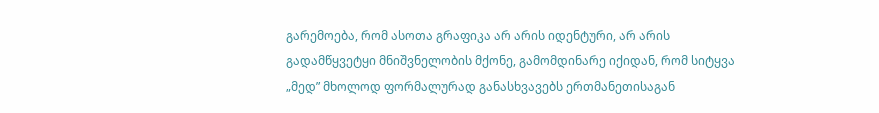გარემოება, რომ ასოთა გრაფიკა არ არის იდენტური, არ არის გადამწყვეტყი მნიშვნელობის მქონე, გამომდინარე იქიდან, რომ სიტყვა „მედ” მხოლოდ ფორმალურად განასხვავებს ერთმანეთისაგან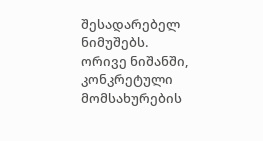შესადარებელ ნიმუშებს. ორივე ნიშანში, კონკრეტული მომსახურების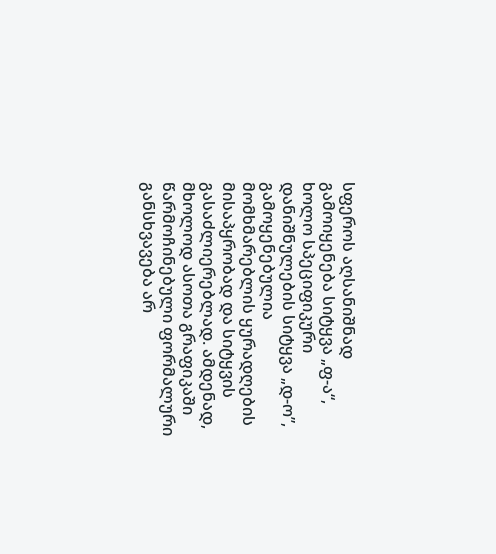სფეროს აღსანიშნად გამოიყენება სიტყვა „ფ-ა“, ხოლო სპეციფიკური დანიშნულების სიტყვა „დ-ო”, გამოყენებულია მომხმარებლის ყურადღების მისაპყრობად და სიტყვის გასაძლიერებლად. ამდენად, მხოლოდ ასოთა გრაფიკაში წარმოჩინებული ფორმალური განსხვავება არ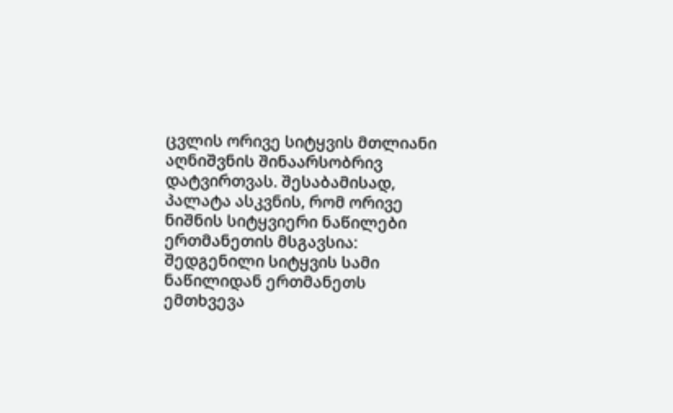ცვლის ორივე სიტყვის მთლიანი აღნიშვნის შინაარსობრივ დატვირთვას. შესაბამისად, პალატა ასკვნის, რომ ორივე ნიშნის სიტყვიერი ნაწილები ერთმანეთის მსგავსია: შედგენილი სიტყვის სამი ნაწილიდან ერთმანეთს ემთხვევა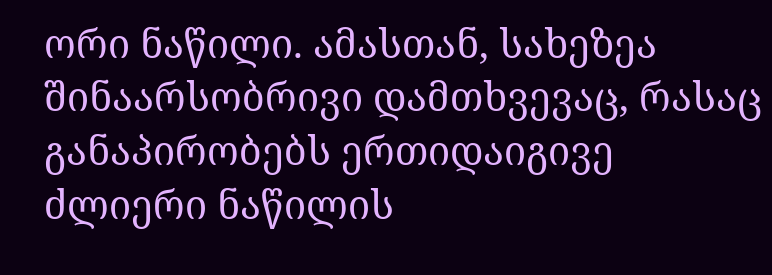ორი ნაწილი. ამასთან, სახეზეა შინაარსობრივი დამთხვევაც, რასაც განაპირობებს ერთიდაიგივე ძლიერი ნაწილის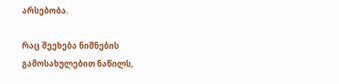არსებობა.

რაც შეეხება ნიშნების გამოსახულებით ნაწილს,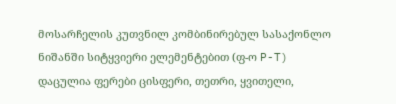მოსარჩელის კუთვნილ კომბინირებულ სასაქონლო ნიშანში სიტყვიერი ელემენტებით (ფ-ო P-T) დაცულია ფერები ცისფერი, თეთრი, ყვითელი,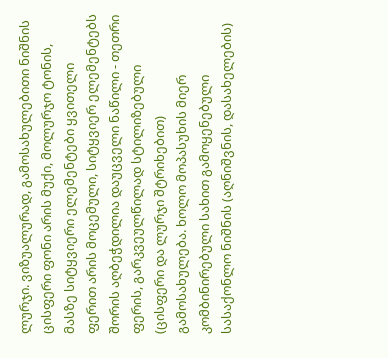ლურჯი. ვიზუალურად, გამოსახულებითი ნიშნის ცისფერი ფონი არის მუქი, მოლურჯო ტონის, მასზე სიტყვიერი ელემენტები ყვითელი ფერით არის მოცემული, სიტყვიერ ელემენტებს შორის აღბეჭდილია დაუცველი ნაწილი - თეთრი ფერის, გარკვეულწილად სტილიზებული (ცისფერი და ლურჯი შტრიხებით) გამოსახულება. ხოლო მოპასუხის მიერ კომბინირებული სახით გამოყენებული სასაქონლო ნიშნის (აღნიშვნის, დასახელების)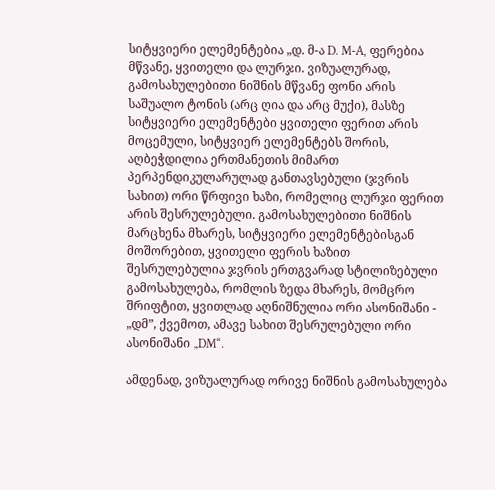სიტყვიერი ელემენტებია „დ. მ-ა D. M-A, ფერებია მწვანე, ყვითელი და ლურჯი. ვიზუალურად, გამოსახულებითი ნიშნის მწვანე ფონი არის საშუალო ტონის (არც ღია და არც მუქი), მასზე სიტყვიერი ელემენტები ყვითელი ფერით არის მოცემული, სიტყვიერ ელემენტებს შორის, აღბეჭდილია ერთმანეთის მიმართ პერპენდიკულარულად განთავსებული (ჯვრის სახით) ორი წრფივი ხაზი, რომელიც ლურჯი ფერით არის შესრულებული. გამოსახულებითი ნიშნის მარცხენა მხარეს, სიტყვიერი ელემენტებისგან მოშორებით, ყვითელი ფერის ხაზით შესრულებულია ჯვრის ერთგვარად სტილიზებული გამოსახულება, რომლის ზედა მხარეს, მომცრო შრიფტით, ყვითლად აღნიშნულია ორი ასონიშანი - „დმ”, ქვემოთ, ამავე სახით შესრულებული ორი ასონიშანი „DM“.

ამდენად, ვიზუალურად ორივე ნიშნის გამოსახულება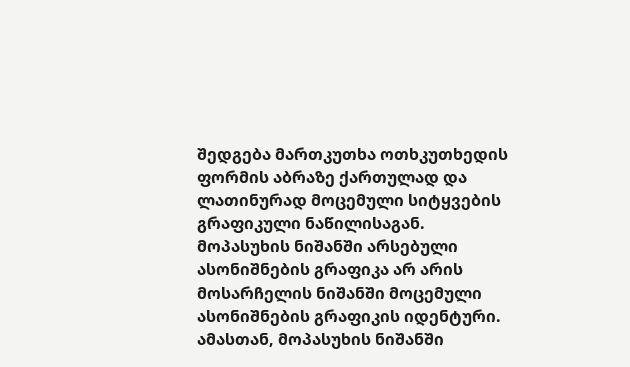შედგება მართკუთხა ოთხკუთხედის ფორმის აბრაზე ქართულად და ლათინურად მოცემული სიტყვების გრაფიკული ნაწილისაგან. მოპასუხის ნიშანში არსებული ასონიშნების გრაფიკა არ არის მოსარჩელის ნიშანში მოცემული ასონიშნების გრაფიკის იდენტური. ამასთან, მოპასუხის ნიშანში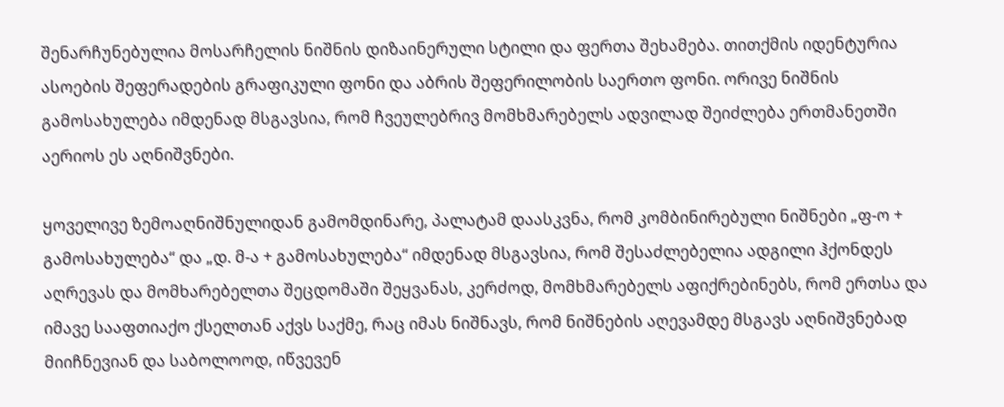შენარჩუნებულია მოსარჩელის ნიშნის დიზაინერული სტილი და ფერთა შეხამება. თითქმის იდენტურია ასოების შეფერადების გრაფიკული ფონი და აბრის შეფერილობის საერთო ფონი. ორივე ნიშნის გამოსახულება იმდენად მსგავსია, რომ ჩვეულებრივ მომხმარებელს ადვილად შეიძლება ერთმანეთში აერიოს ეს აღნიშვნები.

ყოველივე ზემოაღნიშნულიდან გამომდინარე, პალატამ დაასკვნა, რომ კომბინირებული ნიშნები „ფ-ო + გამოსახულება“ და „დ. მ-ა + გამოსახულება“ იმდენად მსგავსია, რომ შესაძლებელია ადგილი ჰქონდეს აღრევას და მომხარებელთა შეცდომაში შეყვანას, კერძოდ, მომხმარებელს აფიქრებინებს, რომ ერთსა და იმავე სააფთიაქო ქსელთან აქვს საქმე, რაც იმას ნიშნავს, რომ ნიშნების აღევამდე მსგავს აღნიშვნებად მიიჩნევიან და საბოლოოდ, იწვევენ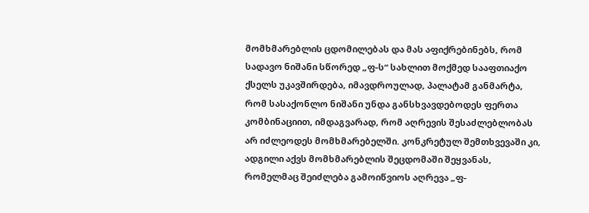მომხმარებლის ცდომილებას და მას აფიქრებინებს, რომ სადავო ნიშანი სწორედ „ფ-ს“ სახლით მოქმედ სააფთიაქო ქსელს უკავშირდება, იმავდროულად, პალატამ განმარტა, რომ სასაქონლო ნიშანი უნდა განსხვავდებოდეს ფერთა კომბინაციით, იმდაგვარად, რომ აღრევის შესაძლებლობას არ იძლეოდეს მომხმარებელში. კონკრეტულ შემთხვევაში კი, ადგილი აქვს მომხმარებლის შეცდომაში შეყვანას, რომელმაც შეიძლება გამოიწვიოს აღრევა „ფ-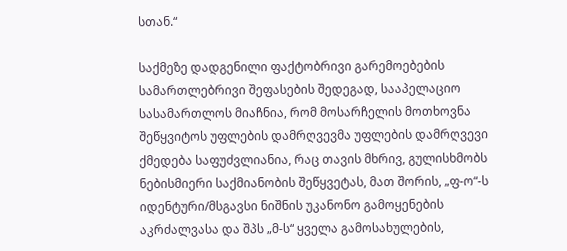სთან.“

საქმეზე დადგენილი ფაქტობრივი გარემოებების სამართლებრივი შეფასების შედეგად, სააპელაციო სასამართლოს მიაჩნია, რომ მოსარჩელის მოთხოვნა შეწყვიტოს უფლების დამრღვევმა უფლების დამრღვევი ქმედება საფუძვლიანია, რაც თავის მხრივ, გულისხმობს ნებისმიერი საქმიანობის შეწყვეტას, მათ შორის, „ფ-ო“-ს იდენტური/მსგავსი ნიშნის უკანონო გამოყენების აკრძალვასა და შპს „მ-ს“ ყველა გამოსახულების,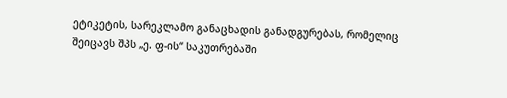ეტიკეტის, სარეკლამო განაცხადის განადგურებას, რომელიც შეიცავს შპს „ე. ფ-ის“ საკუთრებაში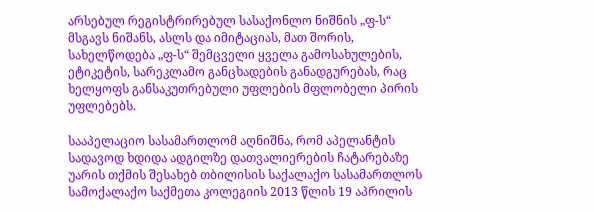არსებულ რეგისტრირებულ სასაქონლო ნიშნის „ფ-ს“ მსგავს ნიშანს, ასლს და იმიტაციას, მათ შორის, სახელწოდება „ფ-ს“ შემცველი ყველა გამოსახულების, ეტიკეტის, სარეკლამო განცხადების განადგურებას, რაც ხელყოფს განსაკუთრებული უფლების მფლობელი პირის უფლებებს.

სააპელაციო სასამართლომ აღნიშნა, რომ აპელანტის სადავოდ ხდიდა ადგილზე დათვალიერების ჩატარებაზე უარის თქმის შესახებ თბილისის საქალაქო სასამართლოს სამოქალაქო საქმეთა კოლეგიის 2013 წლის 19 აპრილის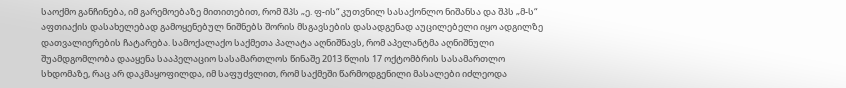საოქმო განჩინება, იმ გარემოებაზე მითითებით, რომ შპს „ე. ფ-ის“ კუთვნილ სასაქონლო ნიშანსა და შპს „მ-ს“ აფთიაქის დასახელებად გამოყენებულ ნიშნებს შორის მსგავსების დასადგენად აუცილებელი იყო ადგილზე დათვალიერების ჩატარება. სამოქალაქო საქმეთა პალატა აღნიშნავს, რომ აპელანტმა აღნიშნული შუამდგომლობა დააყენა სააპელაციო სასამართლოს წინაშე 2013 წლის 17 ოქტომბრის სასამართლო სხდომაზე, რაც არ დაკმაყოფილდა, იმ საფუძვლით, რომ საქმეში წარმოდგენილი მასალები იძლეოდა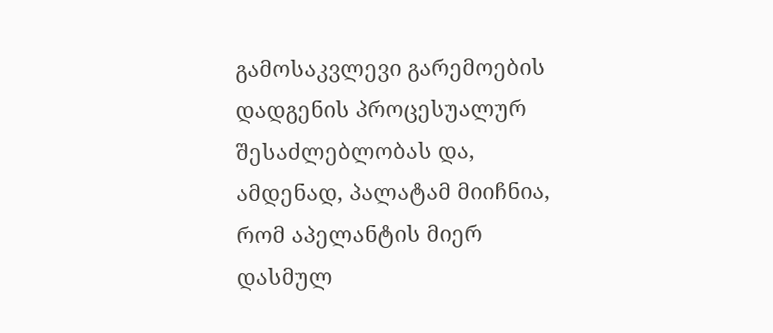გამოსაკვლევი გარემოების დადგენის პროცესუალურ შესაძლებლობას და, ამდენად, პალატამ მიიჩნია, რომ აპელანტის მიერ დასმულ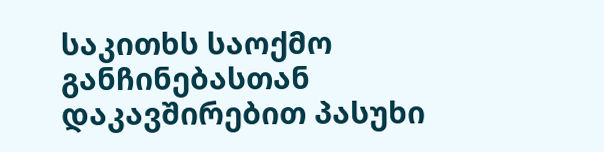საკითხს საოქმო განჩინებასთან დაკავშირებით პასუხი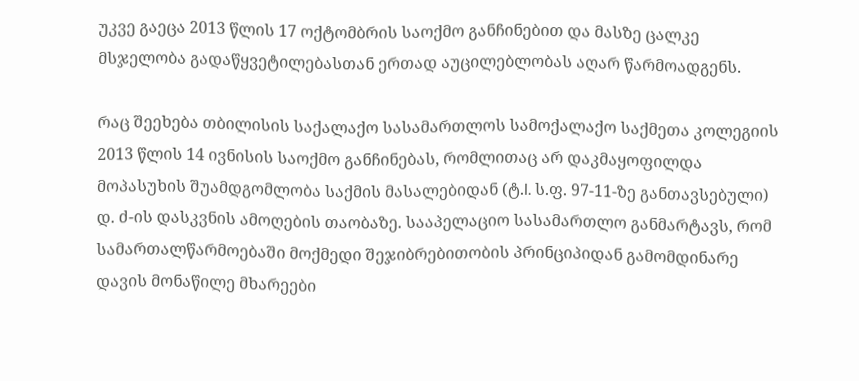უკვე გაეცა 2013 წლის 17 ოქტომბრის საოქმო განჩინებით და მასზე ცალკე მსჯელობა გადაწყვეტილებასთან ერთად აუცილებლობას აღარ წარმოადგენს.

რაც შეეხება თბილისის საქალაქო სასამართლოს სამოქალაქო საქმეთა კოლეგიის 2013 წლის 14 ივნისის საოქმო განჩინებას, რომლითაც არ დაკმაყოფილდა მოპასუხის შუამდგომლობა საქმის მასალებიდან (ტ.I. ს.ფ. 97-11-ზე განთავსებული) დ. ძ-ის დასკვნის ამოღების თაობაზე. სააპელაციო სასამართლო განმარტავს, რომ სამართალწარმოებაში მოქმედი შეჯიბრებითობის პრინციპიდან გამომდინარე დავის მონაწილე მხარეები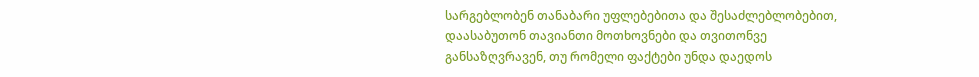სარგებლობენ თანაბარი უფლებებითა და შესაძლებლობებით, დაასაბუთონ თავიანთი მოთხოვნები და თვითონვე განსაზღვრავენ, თუ რომელი ფაქტები უნდა დაედოს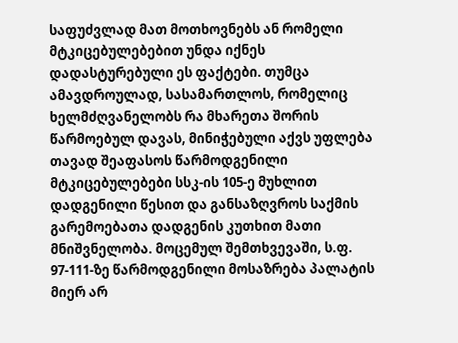საფუძვლად მათ მოთხოვნებს ან რომელი მტკიცებულებებით უნდა იქნეს დადასტურებული ეს ფაქტები. თუმცა ამავდროულად, სასამართლოს, რომელიც ხელმძღვანელობს რა მხარეთა შორის წარმოებულ დავას, მინიჭებული აქვს უფლება თავად შეაფასოს წარმოდგენილი მტკიცებულებები სსკ-ის 105-ე მუხლით დადგენილი წესით და განსაზღვროს საქმის გარემოებათა დადგენის კუთხით მათი მნიშვნელობა. მოცემულ შემთხვევაში, ს.ფ. 97-111-ზე წარმოდგენილი მოსაზრება პალატის მიერ არ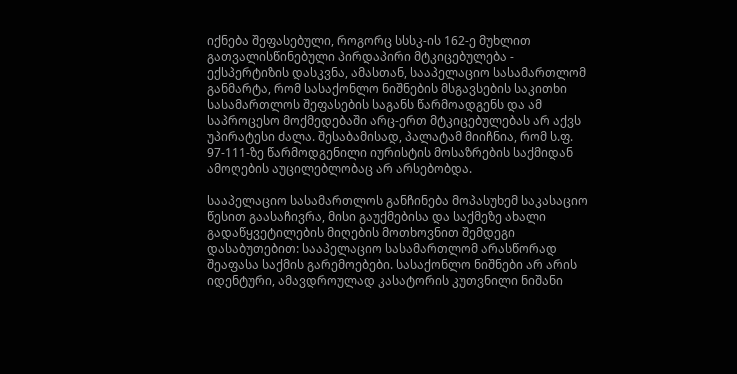იქნება შეფასებული, როგორც სსსკ-ის 162-ე მუხლით გათვალისწინებული პირდაპირი მტკიცებულება - ექსპერტიზის დასკვნა, ამასთან, სააპელაციო სასამართლომ განმარტა, რომ სასაქონლო ნიშნების მსგავსების საკითხი სასამართლოს შეფასების საგანს წარმოადგენს და ამ საპროცესო მოქმედებაში არც-ერთ მტკიცებულებას არ აქვს უპირატესი ძალა. შესაბამისად, პალატამ მიიჩნია, რომ ს.ფ. 97-111-ზე წარმოდგენილი იურისტის მოსაზრების საქმიდან ამოღების აუცილებლობაც არ არსებობდა.

სააპელაციო სასამართლოს განჩინება მოპასუხემ საკასაციო წესით გაასაჩივრა, მისი გაუქმებისა და საქმეზე ახალი გადაწყვეტილების მიღების მოთხოვნით შემდეგი დასაბუთებით: სააპელაციო სასამართლომ არასწორად შეაფასა საქმის გარემოებები. სასაქონლო ნიშნები არ არის იდენტური, ამავდროულად კასატორის კუთვნილი ნიშანი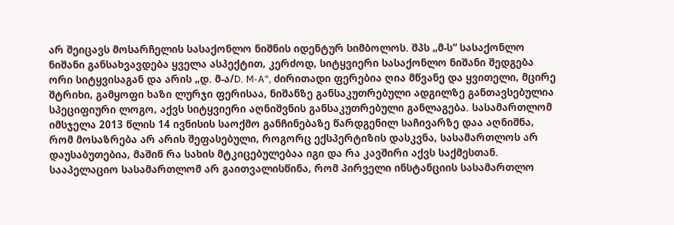არ შეიცავს მოსარჩელის სასაქონლო ნიშნის იდენტურ სიმბოლოს. შპს „მ-ს“ სასაქონლო ნიშანი განსახვავდება ყველა ასპექტით, კერძოდ, სიტყვიერი სასაქონლო ნიშანი შედგება ორი სიტყვისაგან და არის „დ. მ-ა/D. M-A“, ძირითადი ფერებია ღია მწვანე და ყვითელი, მცირე შტრიხი, გამყოფი ხაზი ლურჯი ფერისაა, ნიშანზე განსაკუთრებული ადგილზე განთავსებულია სპეციფიური ლოგო, აქვს სიტყვიერი აღნიშვნის განსაკუთრებული განლაგება. სასამართლომ იმსჯელა 2013 წლის 14 ივნისის საოქმო განჩინებაზე წარდგენილ საჩივარზე დაა აღნიშნა, რომ მოსაზრება არ არის შეფასებული, როგორც ექსპერტიზის დასკვნა, სასამართლოს არ დაუსაბუთებია, მაშინ რა სახის მტკიცებულებაა იგი და რა კავშირი აქვს საქმესთან. სააპელაციო სასამართლომ არ გაითვალისწინა, რომ პირველი ინსტანციის სასამართლო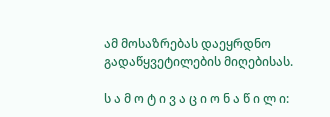ამ მოსაზრებას დაეყრდნო გადაწყვეტილების მიღებისას.

ს ა მ ო ტ ი ვ ა ც ი ო ნ ა წ ი ლ ი: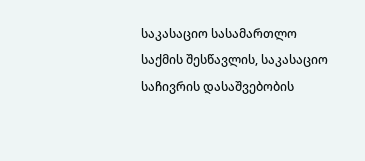საკასაციო სასამართლო საქმის შესწავლის, საკასაციო საჩივრის დასაშვებობის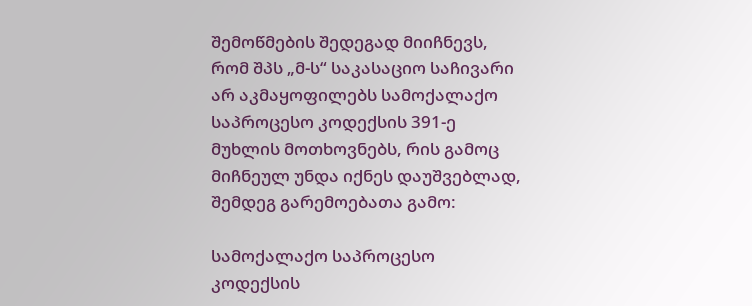შემოწმების შედეგად მიიჩნევს, რომ შპს „მ-ს“ საკასაციო საჩივარი არ აკმაყოფილებს სამოქალაქო საპროცესო კოდექსის 391-ე მუხლის მოთხოვნებს, რის გამოც მიჩნეულ უნდა იქნეს დაუშვებლად, შემდეგ გარემოებათა გამო:

სამოქალაქო საპროცესო კოდექსის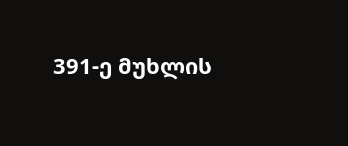391-ე მუხლის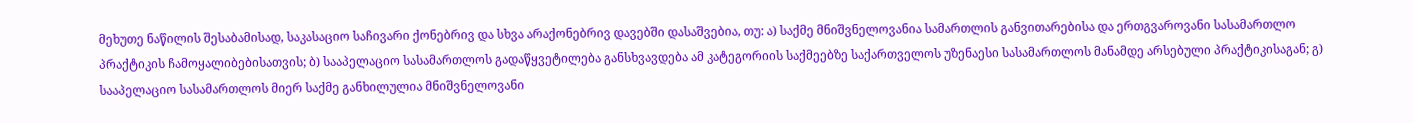მეხუთე ნაწილის შესაბამისად, საკასაციო საჩივარი ქონებრივ და სხვა არაქონებრივ დავებში დასაშვებია, თუ: ა) საქმე მნიშვნელოვანია სამართლის განვითარებისა და ერთგვაროვანი სასამართლო პრაქტიკის ჩამოყალიბებისათვის; ბ) სააპელაციო სასამართლოს გადაწყვეტილება განსხვავდება ამ კატეგორიის საქმეებზე საქართველოს უზენაესი სასამართლოს მანამდე არსებული პრაქტიკისაგან; გ) სააპელაციო სასამართლოს მიერ საქმე განხილულია მნიშვნელოვანი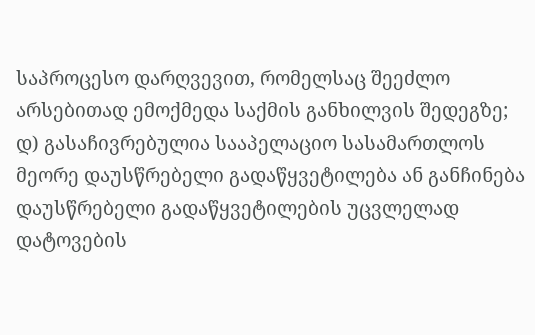საპროცესო დარღვევით, რომელსაც შეეძლო არსებითად ემოქმედა საქმის განხილვის შედეგზე; დ) გასაჩივრებულია სააპელაციო სასამართლოს მეორე დაუსწრებელი გადაწყვეტილება ან განჩინება დაუსწრებელი გადაწყვეტილების უცვლელად დატოვების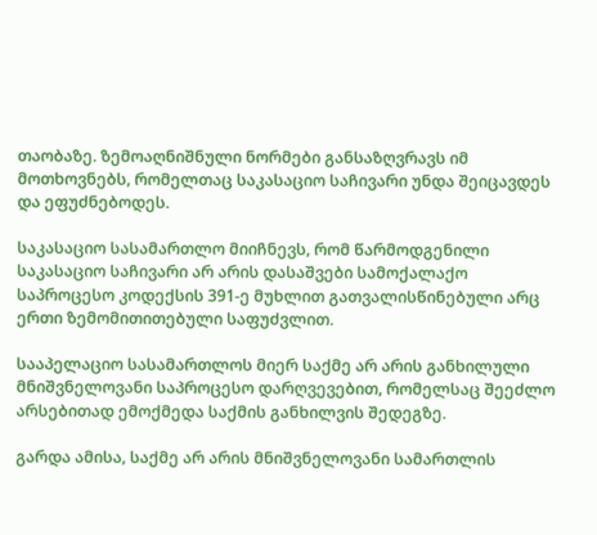თაობაზე. ზემოაღნიშნული ნორმები განსაზღვრავს იმ მოთხოვნებს, რომელთაც საკასაციო საჩივარი უნდა შეიცავდეს და ეფუძნებოდეს.

საკასაციო სასამართლო მიიჩნევს, რომ წარმოდგენილი საკასაციო საჩივარი არ არის დასაშვები სამოქალაქო საპროცესო კოდექსის 391-ე მუხლით გათვალისწინებული არც ერთი ზემომითითებული საფუძვლით.

სააპელაციო სასამართლოს მიერ საქმე არ არის განხილული მნიშვნელოვანი საპროცესო დარღვევებით, რომელსაც შეეძლო არსებითად ემოქმედა საქმის განხილვის შედეგზე.

გარდა ამისა, საქმე არ არის მნიშვნელოვანი სამართლის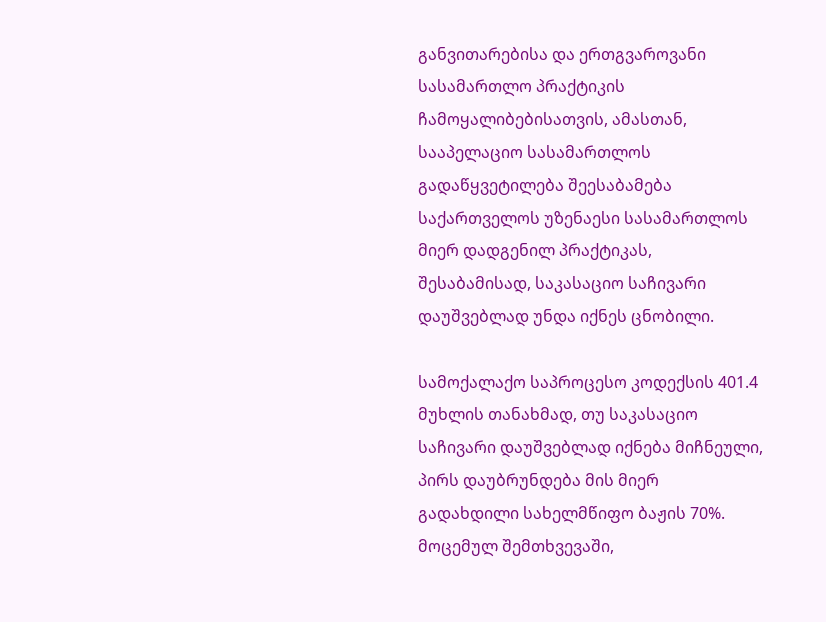განვითარებისა და ერთგვაროვანი სასამართლო პრაქტიკის ჩამოყალიბებისათვის, ამასთან, სააპელაციო სასამართლოს გადაწყვეტილება შეესაბამება საქართველოს უზენაესი სასამართლოს მიერ დადგენილ პრაქტიკას, შესაბამისად, საკასაციო საჩივარი დაუშვებლად უნდა იქნეს ცნობილი.

სამოქალაქო საპროცესო კოდექსის 401.4 მუხლის თანახმად, თუ საკასაციო საჩივარი დაუშვებლად იქნება მიჩნეული, პირს დაუბრუნდება მის მიერ გადახდილი სახელმწიფო ბაჟის 70%. მოცემულ შემთხვევაში,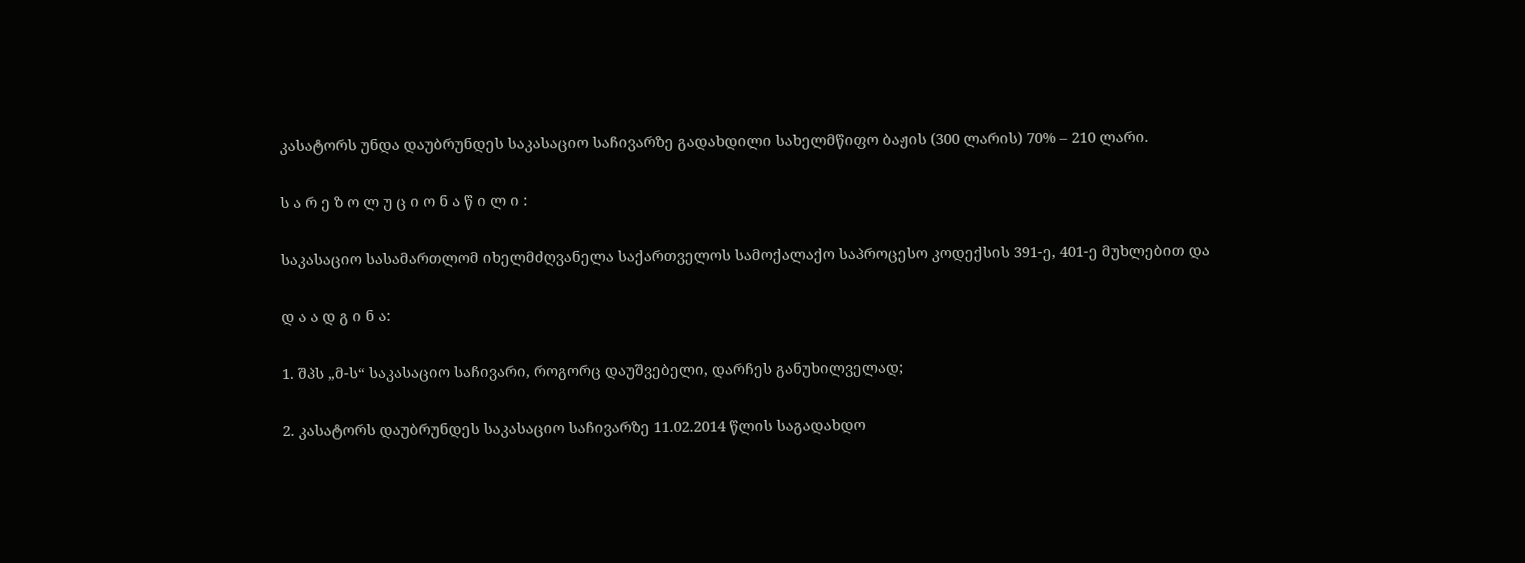კასატორს უნდა დაუბრუნდეს საკასაციო საჩივარზე გადახდილი სახელმწიფო ბაჟის (300 ლარის) 70% – 210 ლარი.

ს ა რ ე ზ ო ლ უ ც ი ო ნ ა წ ი ლ ი :

საკასაციო სასამართლომ იხელმძღვანელა საქართველოს სამოქალაქო საპროცესო კოდექსის 391-ე, 401-ე მუხლებით და

დ ა ა დ გ ი ნ ა:

1. შპს „მ-ს“ საკასაციო საჩივარი, როგორც დაუშვებელი, დარჩეს განუხილველად;

2. კასატორს დაუბრუნდეს საკასაციო საჩივარზე 11.02.2014 წლის საგადახდო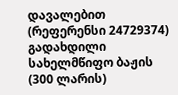დავალებით (რეფერენსი 24729374) გადახდილი სახელმწიფო ბაჟის (300 ლარის)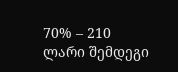70% – 210 ლარი შემდეგი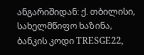ანგარიშიდან: ქ. თბილისი, სახელმწიფო ხაზინა, ბანკის კოდი TRESGE22,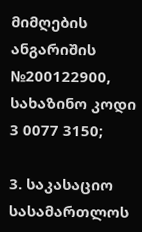მიმღების ანგარიშის №200122900, სახაზინო კოდი 3 0077 3150;

3. საკასაციო სასამართლოს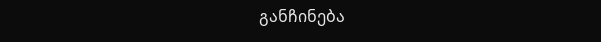განჩინება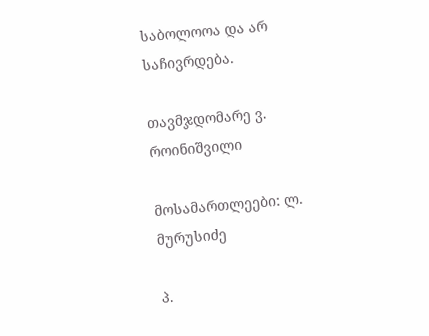საბოლოოა და არ საჩივრდება.

თავმჯდომარე ვ. როინიშვილი

მოსამართლეები: ლ. მურუსიძე

პ.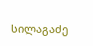სილაგაძე